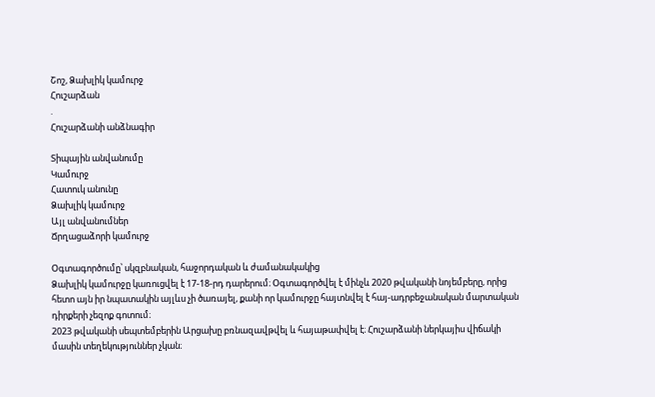Շոշ, Ձախլիկ կամուրջ
Հուշարձան
.
Հուշարձանի անձնագիր

Տիպային անվանումը
Կամուրջ
Հատուկ անունը
Ձախլիկ կամուրջ
Այլ անվանումներ
Ճրղացաձորի կամուրջ

Օգտագործումը՝ սկզբնական, հաջորդական և ժամանակակից
Ձախլիկ կամուրջը կառուցվել է 17-18-րդ դարերում։ Oգտագործվել է մինչև 2020 թվականի նոյեմբերը, որից հետո այն իր նպատակին այլևս չի ծառայել, քանի որ կամուրջը հայտնվել է հայ-ադրբեջանական մարտական դիրքերի չեզոք գոտում։
2023 թվականի սեպտեմբերին Արցախը բռնազավթվել և հայաթափվել է։ Հուշարձանի ներկայիս վիճակի մասին տեղեկություններ չկան։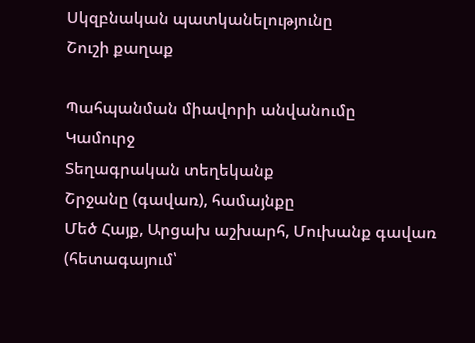Սկզբնական պատկանելությունը
Շուշի քաղաք

Պահպանման միավորի անվանումը
Կամուրջ
Տեղագրական տեղեկանք
Շրջանը (գավառ), համայնքը
Մեծ Հայք, Արցախ աշխարհ, Մուխանք գավառ (հետագայում՝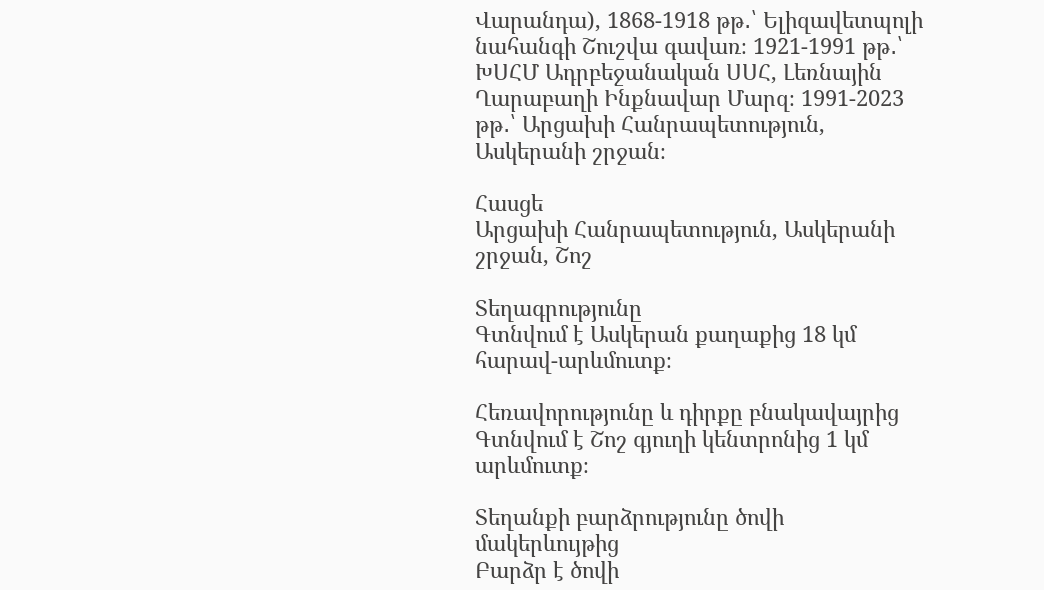Վարանդա), 1868-1918 թթ․՝ Ելիզավետպոլի նահանգի Շուշվա գավառ։ 1921-1991 թթ․՝ ԽՍՀՄ Ադրբեջանական ՍՍՀ, Լեռնային Ղարաբաղի Ինքնավար Մարզ։ 1991-2023 թթ․՝ Արցախի Հանրապետություն, Ասկերանի շրջան։

Հասցե
Արցախի Հանրապետություն, Ասկերանի շրջան, Շոշ

Տեղագրությունը
Գտնվում է Ասկերան քաղաքից 18 կմ հարավ-արևմուտք։

Հեռավորությունը և դիրքը բնակավայրից
Գտնվում է Շոշ գյուղի կենտրոնից 1 կմ արևմուտք։

Տեղանքի բարձրությունը ծովի մակերևույթից
Բարձր է ծովի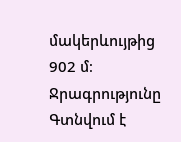մակերևույթից 902 մ։
Ջրագրությունը
Գտնվում է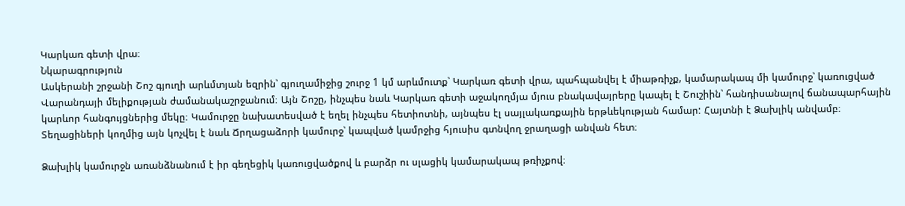Կարկառ գետի վրա։
Նկարագրություն
Ասկերանի շրջանի Շոշ գյուղի արևմտյան եզրին՝ գյուղամիջից շուրջ 1 կմ արևմուտք՝ Կարկառ գետի վրա, պահպանվել է միաթռիչք, կամարակապ մի կամուրջ՝ կառուցված Վարանդայի մելիքության ժամանակաշրջանում։ Այն Շոշը, ինչպես նաև Կարկառ գետի աջակողմյա մյուս բնակավայրերը կապել է Շուշիին՝ հանդիսանալով ճանապարհային կարևոր հանգույցներից մեկը։ Կամուրջը նախատեսված է եղել ինչպես հետիոտնի, այնպես էլ սայլակառքային երթևեկության համար: Հայտնի է Ձախլիկ անվամբ։ Տեղացիների կողմից այն կոչվել է նաև Ճրղացաձորի կամուրջ՝ կապված կամրջից հյուսիս գտնվող ջրաղացի անվան հետ։

Ձախլիկ կամուրջն առանձնանում է իր գեղեցիկ կառուցվածքով և բարձր ու սլացիկ կամարակապ թռիչքով։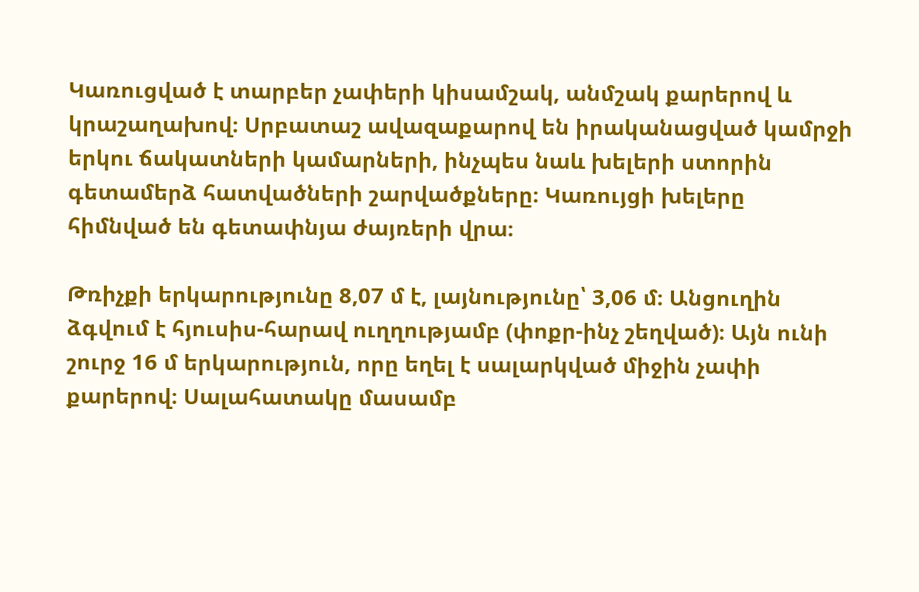Կառուցված է տարբեր չափերի կիսամշակ, անմշակ քարերով և կրաշաղախով։ Սրբատաշ ավազաքարով են իրականացված կամրջի երկու ճակատների կամարների, ինչպես նաև խելերի ստորին գետամերձ հատվածների շարվածքները։ Կառույցի խելերը հիմնված են գետափնյա ժայռերի վրա։

Թռիչքի երկարությունը 8,07 մ է, լայնությունը՝ 3,06 մ։ Անցուղին ձգվում է հյուսիս-հարավ ուղղությամբ (փոքր-ինչ շեղված)։ Այն ունի շուրջ 16 մ երկարություն, որը եղել է սալարկված միջին չափի քարերով։ Սալահատակը մասամբ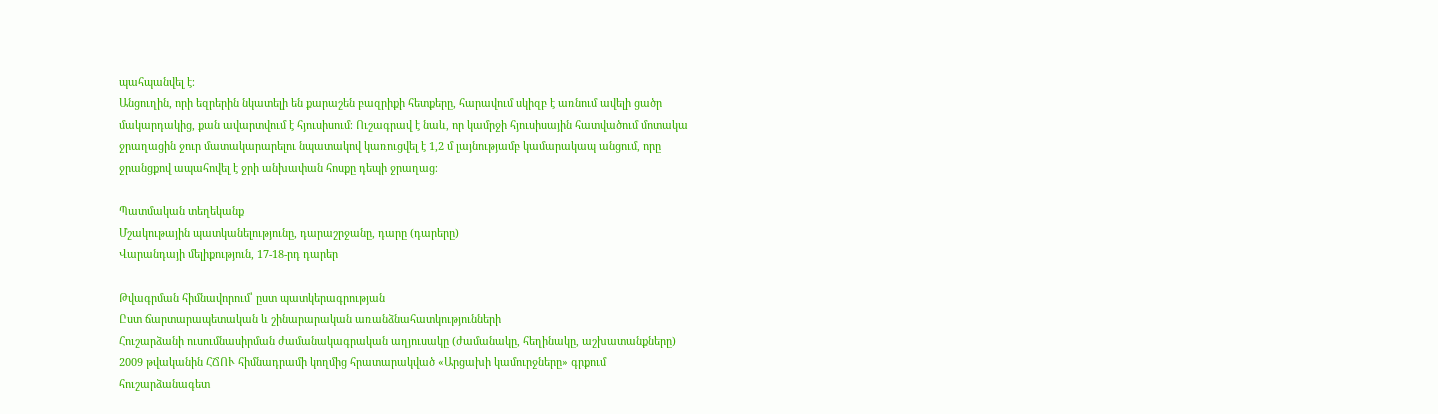պահպանվել է։
Անցուղին, որի եզրերին նկատելի են քարաշեն բազրիքի հետքերը, հարավում սկիզբ է առնում ավելի ցածր մակարդակից, քան ավարտվում է հյուսիսում։ Ուշագրավ է նաև, որ կամրջի հյուսիսային հատվածում մոտակա ջրաղացին ջուր մատակարարելու նպատակով կառուցվել է 1,2 մ լայնությամբ կամարակապ անցում, որը ջրանցքով ապահովել է ջրի անխափան հոսքը դեպի ջրաղաց։

Պատմական տեղեկանք
Մշակութային պատկանելությունը, դարաշրջանը, դարը (դարերը)
Վարանդայի մելիքություն, 17-18-րդ դարեր

Թվագրման հիմնավորում՝ ըստ պատկերագրության
Ըստ ճարտարապետական և շինարարական առանձնահատկությունների
Հուշարձանի ուսումնասիրման ժամանակագրական աղյուսակը (ժամանակը, հեղինակը, աշխատանքները)
2009 թվականին ՀՃՈՒ հիմնադրամի կողմից հրատարակված «Արցախի կամուրջները» գրքում հուշարձանագետ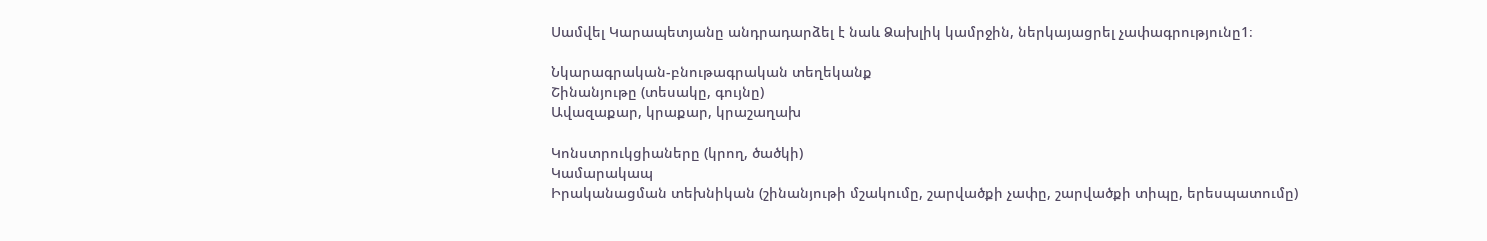Սամվել Կարապետյանը անդրադարձել է նաև Ձախլիկ կամրջին, ներկայացրել չափագրությունը1։

Նկարագրական-բնութագրական տեղեկանք
Շինանյութը (տեսակը, գույնը)
Ավազաքար, կրաքար, կրաշաղախ

Կոնստրուկցիաները (կրող, ծածկի)
Կամարակապ
Իրականացման տեխնիկան (շինանյութի մշակումը, շարվածքի չափը, շարվածքի տիպը, երեսպատումը)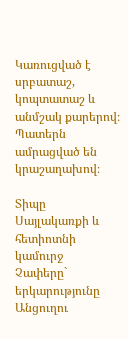Կառուցված է սրբատաշ, կոպտատաշ և անմշակ քարերով։ Պատերն ամրացված են կրաշաղախով։

Տիպը
Սայլակառքի և հետիոտնի կամուրջ
Չափերը` երկարությունը
Անցուղու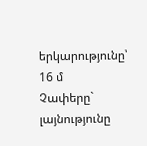երկարությունը՝ 16 մ
Չափերը` լայնությունը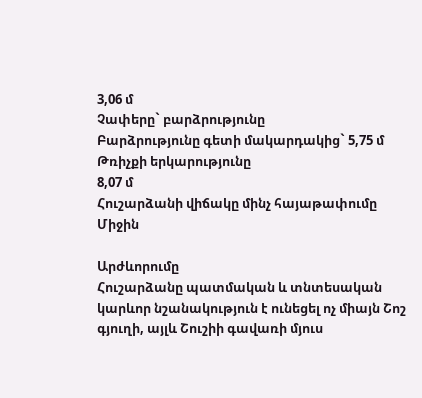3,06 մ
Չափերը` բարձրությունը
Բարձրությունը գետի մակարդակից` 5,75 մ
Թռիչքի երկարությունը
8,07 մ
Հուշարձանի վիճակը մինչ հայաթափումը
Միջին

Արժևորումը
Հուշարձանը պատմական և տնտեսական կարևոր նշանակություն է ունեցել ոչ միայն Շոշ գյուղի, այլև Շուշիի գավառի մյուս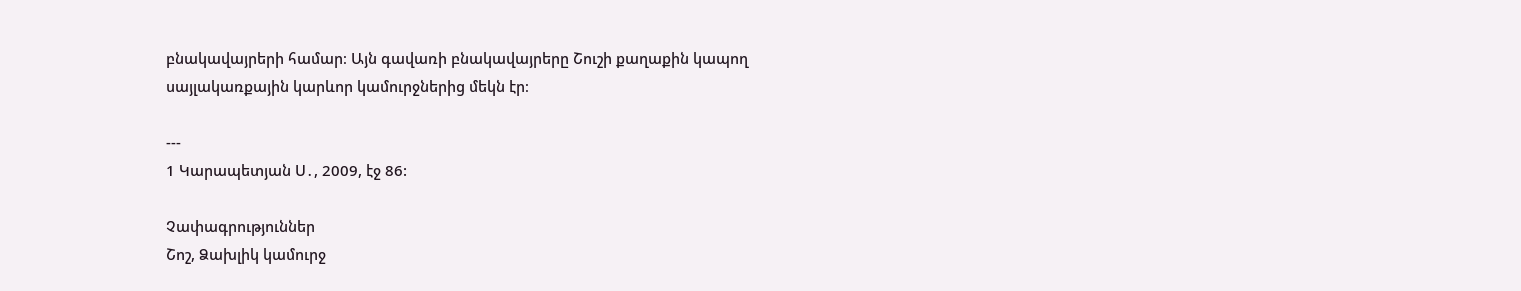բնակավայրերի համար։ Այն գավառի բնակավայրերը Շուշի քաղաքին կապող սայլակառքային կարևոր կամուրջներից մեկն էր։

---
1 Կարապետյան Ս․, 2009, էջ 86:

Չափագրություններ
Շոշ, Ձախլիկ կամուրջ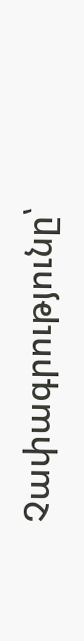Չափագրությունը՝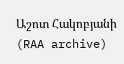Աշոտ Հակոբյանի (RAA archive)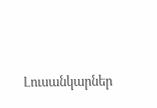Լուսանկարներ